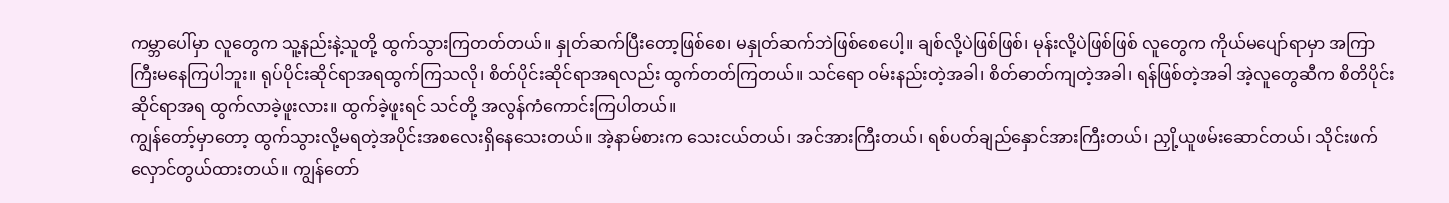ကမ္ဘာပေါ်မှာ လူတွေက သူ့နည်းနဲ့သူတို့ ထွက်သွားကြတတ်တယ်။ နှုတ်ဆက်ပြီးတော့ဖြစ်စေ၊ မနှုတ်ဆက်ဘဲဖြစ်စေပေါ့။ ချစ်လို့ပဲဖြစ်ဖြစ်၊ မုန်းလို့ပဲဖြစ်ဖြစ် လူတွေက ကိုယ်မပျော်ရာမှာ အကြာကြီးမနေကြပါဘူး။ ရုပ်ပိုင်းဆိုင်ရာအရထွက်ကြသလို၊ စိတ်ပိုင်းဆိုင်ရာအရလည်း ထွက်တတ်ကြတယ်။ သင်ရော ဝမ်းနည်းတဲ့အခါ၊ စိတ်ဓာတ်ကျတဲ့အခါ၊ ရန်ဖြစ်တဲ့အခါ အဲ့လူတွေဆီက စိတိပိုင်းဆိုင်ရာအရ ထွက်လာခဲ့ဖူးလား။ ထွက်ခဲ့ဖူးရင် သင်တို့ အလွန်ကံကောင်းကြပါတယ်။
ကျွန်တော့်မှာတော့ ထွက်သွားလို့မရတဲ့အပိုင်းအစလေးရှိနေသေးတယ်။ အဲ့နာမ်စားက သေးငယ်တယ်၊ အင်အားကြီးတယ်၊ ရစ်ပတ်ချည်နှောင်အားကြီးတယ်၊ ညှို့ယူဖမ်းဆောင်တယ်၊ သိုင်းဖက် လှောင်တွယ်ထားတယ်။ ကျွန်တော်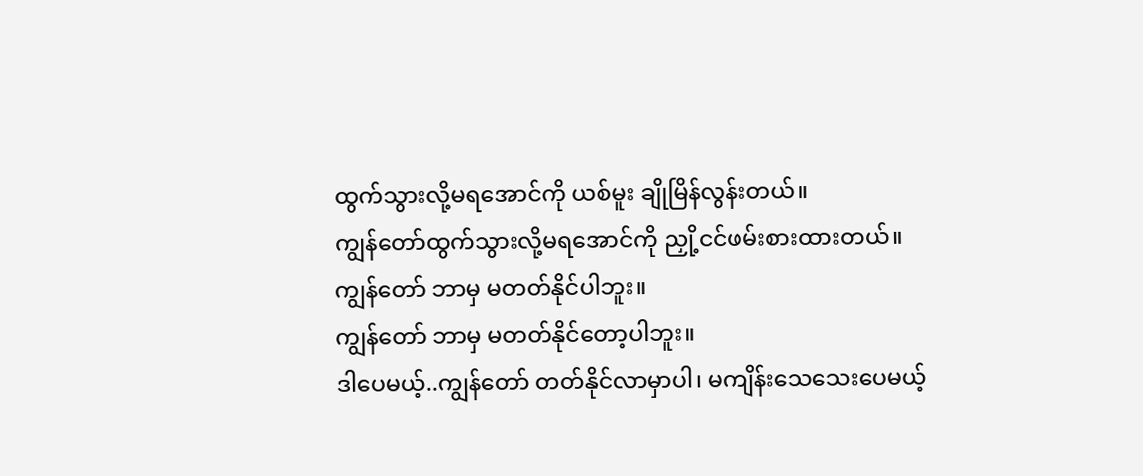ထွက်သွားလို့မရအောင်ကို ယစ်မူး ချိုမြိန်လွန်းတယ်။
ကျွန်တော်ထွက်သွားလို့မရအောင်ကို ညှို့ငင်ဖမ်းစားထားတယ်။
ကျွန်တော် ဘာမှ မတတ်နိုင်ပါဘူး။
ကျွန်တော် ဘာမှ မတတ်နိုင်တော့ပါဘူး။
ဒါပေမယ့်..ကျွန်တော် တတ်နိုင်လာမှာပါ၊ မကျိန်းသေသေးပေမယ့်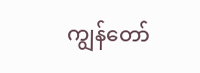ကျွန်တော်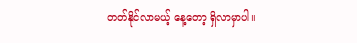တတ်နိုင်လာမယ့် နေ့တော့ ရှိလာမှာပါ။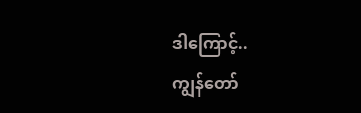ဒါကြောင့်..
ကျွန်တော်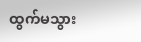ထွက်မသွား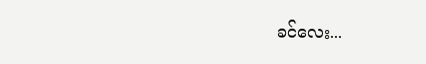ခင်လေး...